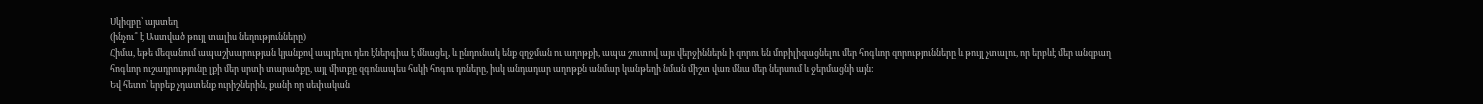Սկիզբը՝ այստեղ
(ինչու՞ է Աստված թույլ տալիս նեղությունները)
Հիմա, եթե մեզանում ապաշխարության կյանքով ապրելու դեռ էներգիա է մնացել, և ընդունակ ենք զղջման ու աղոթքի, ապա շուտով այս վերջիններն ի զորու են մոբիլիզացնելու մեր հոգևոր զորությունները և թույլ չտալու, որ երբևէ մեր անզբաղ հոգևոր ուշադրությունը լքի մեր սրտի տարածքը, այլ միտքը զգոնապես հսկի հոգու դռները, իսկ անդադար աղոթքն անմար կանթեղի նման միշտ վառ մնա մեր ներսում և ջերմացնի այն:
Եվ հետո՝ երբեք չդատենք ուրիշներին, քանի որ սեփական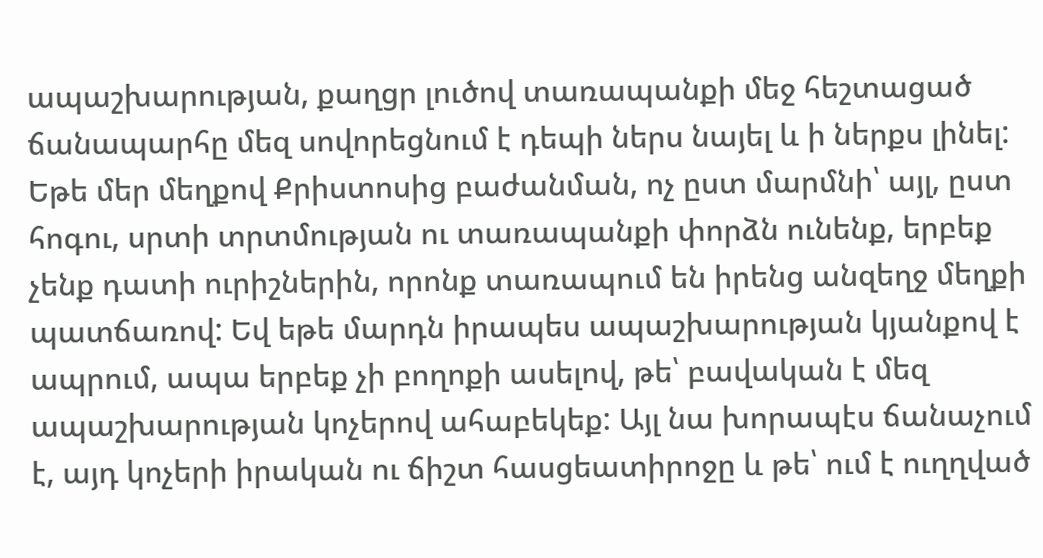ապաշխարության, քաղցր լուծով տառապանքի մեջ հեշտացած ճանապարհը մեզ սովորեցնում է դեպի ներս նայել և ի ներքս լինել: Եթե մեր մեղքով Քրիստոսից բաժանման, ոչ ըստ մարմնի՝ այլ, ըստ հոգու, սրտի տրտմության ու տառապանքի փորձն ունենք, երբեք չենք դատի ուրիշներին, որոնք տառապում են իրենց անզեղջ մեղքի պատճառով: Եվ եթե մարդն իրապես ապաշխարության կյանքով է ապրում, ապա երբեք չի բողոքի ասելով, թե՝ բավական է մեզ ապաշխարության կոչերով ահաբեկեք: Այլ նա խորապէս ճանաչում է, այդ կոչերի իրական ու ճիշտ հասցեատիրոջը և թե՝ ում է ուղղված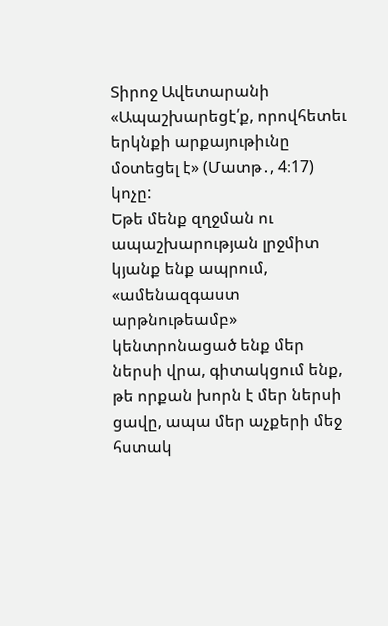Տիրոջ Ավետարանի «Ապաշխարեցէ՛ք, որովհետեւ երկնքի արքայութիւնը մօտեցել է» (Մատթ․, 4։17) կոչը:
Եթե մենք զղջման ու ապաշխարության լրջմիտ կյանք ենք ապրում, «ամենազգաստ արթնութեամբ» կենտրոնացած ենք մեր ներսի վրա, գիտակցում ենք, թե որքան խորն է մեր ներսի ցավը, ապա մեր աչքերի մեջ հստակ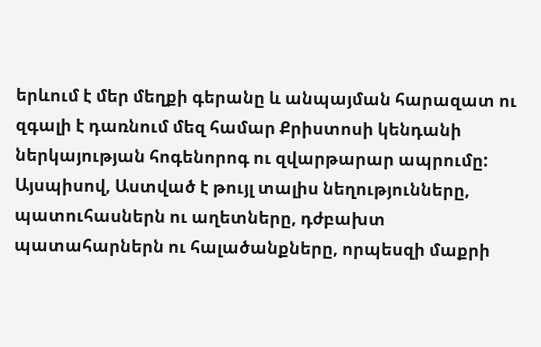երևում է մեր մեղքի գերանը և անպայման հարազատ ու զգալի է դառնում մեզ համար Քրիստոսի կենդանի ներկայության հոգենորոգ ու զվարթարար ապրումը:
Այսպիսով, Աստված է թույլ տալիս նեղությունները, պատուհասներն ու աղետները, դժբախտ պատահարներն ու հալածանքները, որպեսզի մաքրի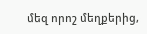մեզ որոշ մեղքերից,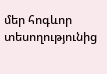մեր հոգևոր տեսողությունից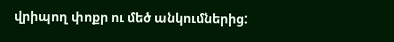վրիպող փոքր ու մեծ անկումներից: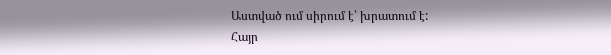Աստված ում սիրում է՝ խրատում է:
Հայր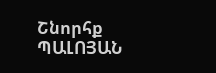Շնորհք ՊԱԼՈՅԱՆ